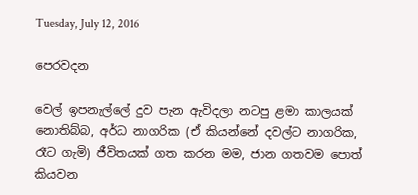Tuesday, July 12, 2016

පෙරවදන

වෙල් ඉපනැල්ලේ දුව පැන ඇවිදලා නටපු ළමා කාලයක් නොතිබ්බ, අර්ධ නාගරික (ඒ කියන්නේ දවල්ට නාගරික, රෑට ගැමි) ජීවිතයක් ගත කරන මම, ජාන ගතවම පොත් කියවන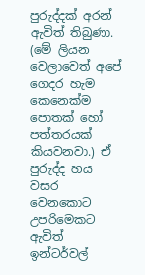පුරුද්දක් අරන් ඇවිත් තිබුණා. (මේ ලියන වෙලාවෙත් අපේ ගෙදර හැම කෙනෙක්ම පොතක් හෝ පත්තරයක් කියවනවා.) ඒ පුරුද්ද හය වසර වෙනකොට උපරිමෙකට ඇවිත් ඉන්ටර්වල්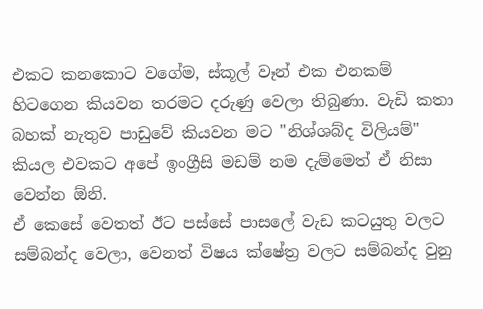එකට කනකොට වගේම, ස්කූල් වෑන් එක එනකම් හිටගෙන කියවන තරමට දරුණු වෙලා තිබුණා. වැඩි කතා බහක් නැතුව පාඩුවේ කියවන මට "නිශ්ශබ්ද විලියම්" කියල එවකට අපේ ඉංග්‍රීසි මඩම් නම දැම්මෙත් ඒ නිසා වෙන්න ඕනි.
ඒ කෙසේ වෙතත් ඊට පස්සේ පාසලේ වැඩ කටයුතු වලට සම්බන්ද වෙලා, වෙනත් විෂය ක්ෂේත්‍ර වලට සම්බන්ද වුනු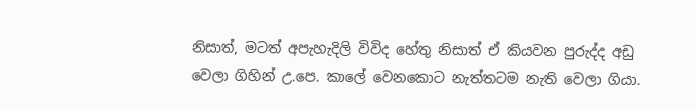නිසාත්, මටත් අපැහැදිලි විවිද හේතු නිසාත් ඒ කියවන පුරුද්ද අඩු වෙලා ගිහින් උ.පෙ. කාලේ වෙනකොට නැත්තටම නැති වෙලා ගියා.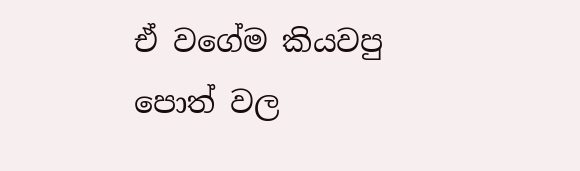ඒ වගේම කියවපු පොත් වල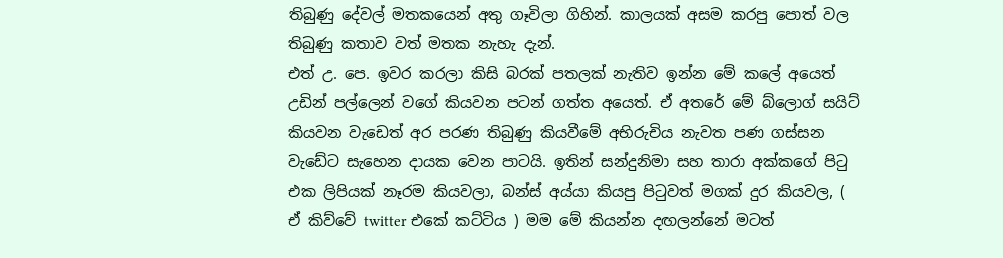තිබුණු දේවල් මතකයෙන් අතු ගෑවිලා ගිහින්. කාලයක් අසම කරපු පොත් වල තිබුණු කතාව වත් මතක නැහැ දැන්.
එත් උ. පෙ. ඉවර කරලා කිසි බරක් පතලක් නැතිව ඉන්න මේ කලේ අයෙත් උඩින් පල්ලෙන් වගේ කියවන පටන් ගත්ත අයෙත්. ඒ අතරේ මේ බ්ලොග් සයිට් කියවන වැඩෙත් අර පරණ තිබුණු කියවීමේ අභිරුචිය නැවත පණ ගස්සන වැඩේට සැහෙන දායක වෙන පාටයි. ඉතින් සන්දුනිමා සහ තාරා අක්කගේ පිටු එක ලිපියක් නෑරම කියවලා, බන්ස් අය්යා කියපු පිටුවත් මගක් දුර කියවල, ( ඒ කිව්වේ twitter එකේ කට්ටිය ) මම මේ කියන්න දඟලන්නේ මටත්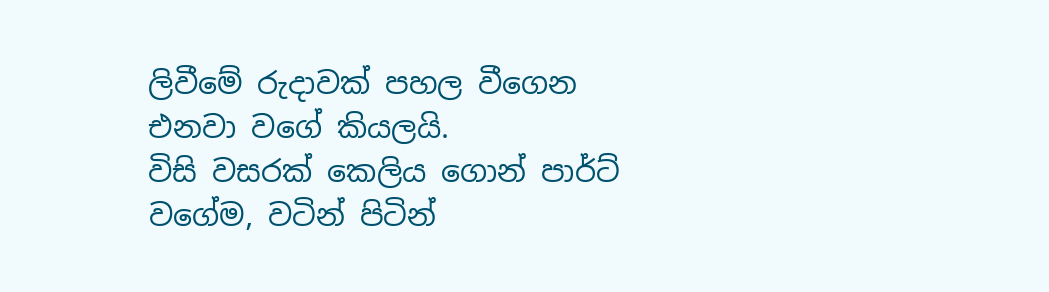ලිවීමේ රුදාවක් පහල වීගෙන එනවා වගේ කියලයි.
විසි වසරක් කෙලිය ගොන් පාර්ට් වගේම, වටින් පිටින්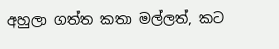අහුලා ගත්ත කතා මල්ලත්, කට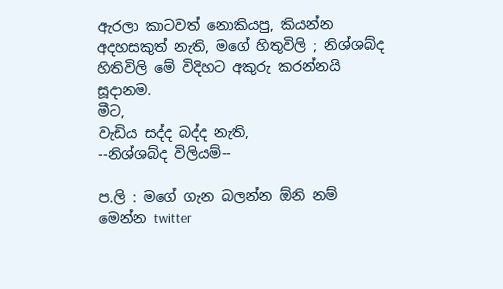ඇරලා කාටවත් නොකියපු, කියන්න අදහසකුත් නැති, මගේ හිතුවිලි ; නිශ්ශබ්ද හිතිවිලි මේ විදිහට අකුරු කරන්නයි සූදානම.
මීට‍,
වැඩිය සද්ද බද්ද නැති,
--නිශ්ශබ්ද විලියම්--

ප.ලි : මගේ ගැන බලන්න ඕනි නම් මෙන්න twitter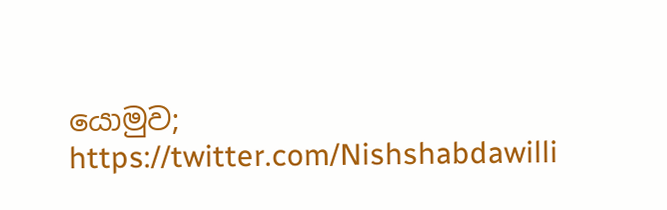යොමුව; https://twitter.com/Nishshabdawilli